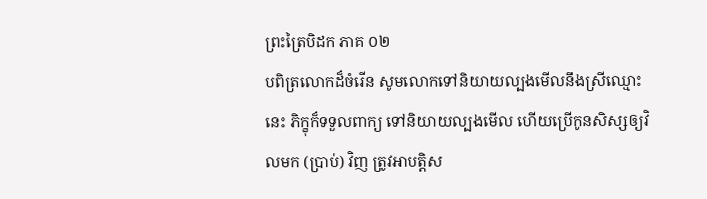ព្រះត្រៃបិដក ភាគ ០២
បពិត្រលោកដ៏ចំរើន សូមលោកទៅនិយាយល្បងមើលនឹងស្រីឈ្មោះនេះ ភិក្ខុក៏ទទួលពាក្យ ទៅនិយាយល្បងមើល ហើយប្រើកូនសិស្សឲ្យវិលមក (ប្រាប់) វិញ ត្រូវអាបត្តិស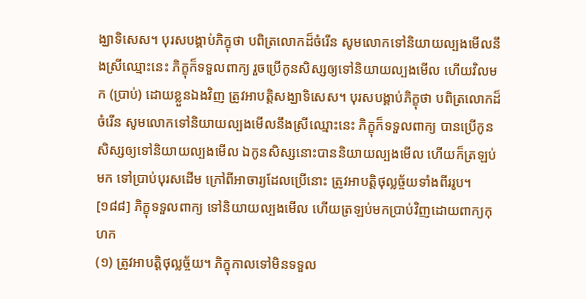ង្ឃាទិសេស។ បុរសបង្គាប់ភិក្ខុថា បពិត្រលោកដ៏ចំរើន សូមលោកទៅនិយាយល្បងមើលនឹងស្រីឈ្មោះនេះ ភិក្ខុក៏ទទួលពាក្យ រួចប្រើកូនសិស្សឲ្យទៅនិយាយល្បងមើល ហើយវិលមក (ប្រាប់) ដោយខ្លួនឯងវិញ ត្រូវអាបត្តិសង្ឃាទិសេស។ បុរសបង្គាប់ភិក្ខុថា បពិត្រលោកដ៏ចំរើន សូមលោកទៅនិយាយល្បងមើលនឹងស្រីឈ្មោះនេះ ភិក្ខុក៏ទទួលពាក្យ បានប្រើកូនសិស្សឲ្យទៅនិយាយល្បងមើល ឯកូនសិស្សនោះបាននិយាយល្បងមើល ហើយក៏ត្រឡប់មក ទៅប្រាប់បុរសដើម ក្រៅពីអាចារ្យដែលប្រើនោះ ត្រូវអាបត្តិថុល្លច្ច័យទាំងពីររូប។
[១៨៨] ភិក្ខុទទួលពាក្យ ទៅនិយាយល្បងមើល ហើយត្រឡប់មកប្រាប់វិញដោយពាក្យកុហក
(១) ត្រូវអាបត្តិថុល្លច្ច័យ។ ភិក្ខុកាលទៅមិនទទួល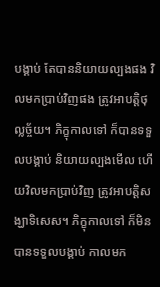បង្គាប់ តែបាននិយាយល្បងផង វិលមកប្រាប់វិញផង ត្រូវអាបត្តិថុល្លច្ច័យ។ ភិក្ខុកាលទៅ ក៏បានទទួលបង្គាប់ និយាយល្បងមើល ហើយវិលមកប្រាប់វិញ ត្រូវអាបត្តិសង្ឃាទិសេស។ ភិក្ខុកាលទៅ ក៏មិនបានទទួលបង្គាប់ កាលមក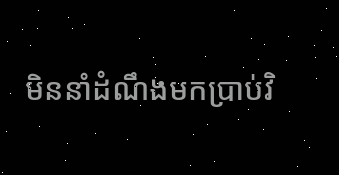មិននាំដំណឹងមកប្រាប់វិ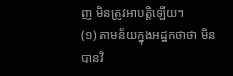ញ មិនត្រូវអាបត្តិឡើយ។
(១) តាមន័យក្នុងអដ្ឋកថាថា មិនបានវិ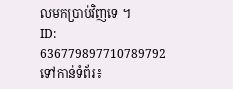លមកប្រាប់វិញទេ ។
ID: 636779897710789792
ទៅកាន់ទំព័រ៖